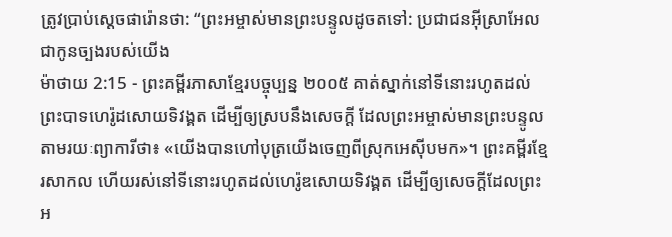ត្រូវប្រាប់ស្ដេចផារ៉ោនថា: “ព្រះអម្ចាស់មានព្រះបន្ទូលដូចតទៅ: ប្រជាជនអ៊ីស្រាអែលជាកូនច្បងរបស់យើង
ម៉ាថាយ 2:15 - ព្រះគម្ពីរភាសាខ្មែរបច្ចុប្បន្ន ២០០៥ គាត់ស្នាក់នៅទីនោះរហូតដល់ព្រះបាទហេរ៉ូដសោយទិវង្គត ដើម្បីឲ្យស្របនឹងសេចក្ដី ដែលព្រះអម្ចាស់មានព្រះបន្ទូលតាមរយៈព្យាការីថា៖ «យើងបានហៅបុត្រយើងចេញពីស្រុកអេស៊ីបមក»។ ព្រះគម្ពីរខ្មែរសាកល ហើយរស់នៅទីនោះរហូតដល់ហេរ៉ូឌសោយទិវង្គត ដើម្បីឲ្យសេចក្ដីដែលព្រះអ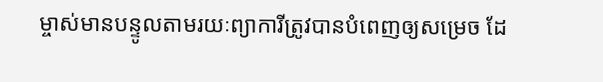ម្ចាស់មានបន្ទូលតាមរយៈព្យាការីត្រូវបានបំពេញឲ្យសម្រេច ដែ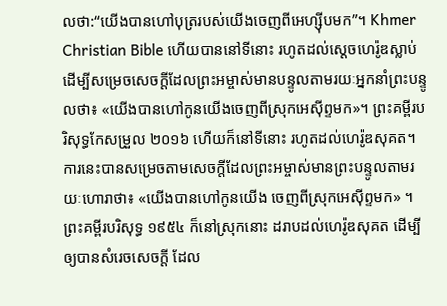លថា:“យើងបានហៅបុត្ររបស់យើងចេញពីអេហ្ស៊ីបមក”។ Khmer Christian Bible ហើយបាននៅទីនោះ រហូតដល់ស្ដេចហេរ៉ូឌស្លាប់ ដើម្បីសម្រេចសេចក្ដីដែលព្រះអម្ចាស់មានបន្ទូលតាមរយៈអ្នកនាំព្រះបន្ទូលថា៖ «យើងបានហៅកូនយើងចេញពីស្រុកអេស៊ីព្ទមក»។ ព្រះគម្ពីរបរិសុទ្ធកែសម្រួល ២០១៦ ហើយក៏នៅទីនោះ រហូតដល់ហេរ៉ូឌសុគត។ ការនេះបានសម្រេចតាមសេចក្តីដែលព្រះអម្ចាស់មានព្រះបន្ទូលតាមរយៈហោរាថា៖ «យើងបានហៅកូនយើង ចេញពីស្រុកអេស៊ីព្ទមក» ។ ព្រះគម្ពីរបរិសុទ្ធ ១៩៥៤ ក៏នៅស្រុកនោះ ដរាបដល់ហេរ៉ូឌសុគត ដើម្បីឲ្យបានសំរេចសេចក្ដី ដែល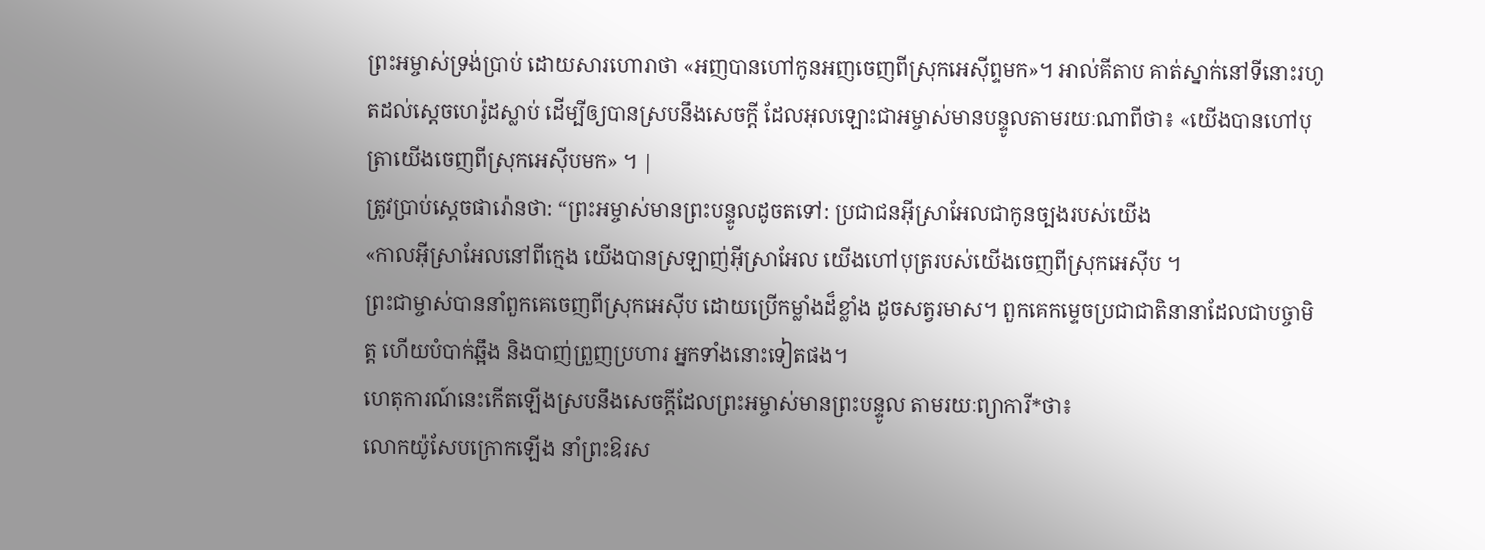ព្រះអម្ចាស់ទ្រង់ប្រាប់ ដោយសារហោរាថា «អញបានហៅកូនអញចេញពីស្រុកអេស៊ីព្ទមក»។ អាល់គីតាប គាត់ស្នាក់នៅទីនោះរហូតដល់ស្តេចហេរ៉ូដស្លាប់ ដើម្បីឲ្យបានស្របនឹងសេចក្ដី ដែលអុលឡោះជាអម្ចាស់មានបន្ទូលតាមរយៈណាពីថា៖ «យើងបានហៅបុត្រាយើងចេញពីស្រុកអេស៊ីបមក» ។ |
ត្រូវប្រាប់ស្ដេចផារ៉ោនថា: “ព្រះអម្ចាស់មានព្រះបន្ទូលដូចតទៅ: ប្រជាជនអ៊ីស្រាអែលជាកូនច្បងរបស់យើង
«កាលអ៊ីស្រាអែលនៅពីក្មេង យើងបានស្រឡាញ់អ៊ីស្រាអែល យើងហៅបុត្ររបស់យើងចេញពីស្រុកអេស៊ីប ។
ព្រះជាម្ចាស់បាននាំពួកគេចេញពីស្រុកអេស៊ីប ដោយប្រើកម្លាំងដ៏ខ្លាំង ដូចសត្វរមាស។ ពួកគេកម្ទេចប្រជាជាតិនានាដែលជាបច្ចាមិត្ត ហើយបំបាក់ឆ្អឹង និងបាញ់ព្រួញប្រហារ អ្នកទាំងនោះទៀតផង។
ហេតុការណ៍នេះកើតឡើងស្របនឹងសេចក្ដីដែលព្រះអម្ចាស់មានព្រះបន្ទូល តាមរយៈព្យាការី*ថា៖
លោកយ៉ូសែបក្រោកឡើង នាំព្រះឱរស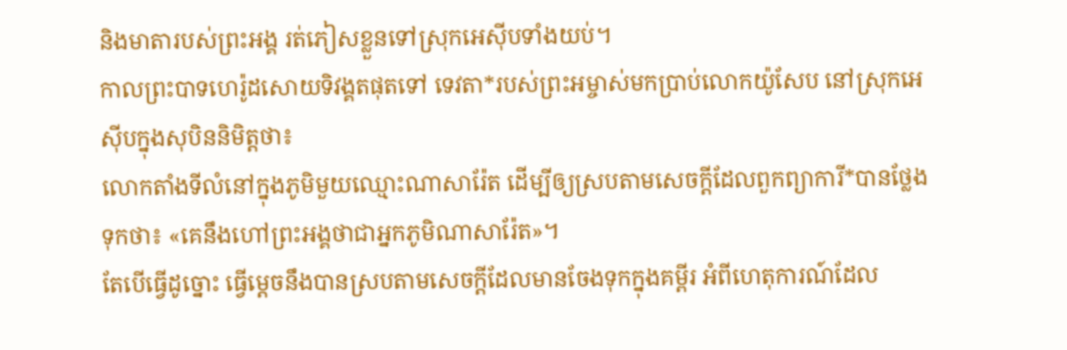និងមាតារបស់ព្រះអង្គ រត់ភៀសខ្លួនទៅស្រុកអេស៊ីបទាំងយប់។
កាលព្រះបាទហេរ៉ូដសោយទិវង្គតផុតទៅ ទេវតា*របស់ព្រះអម្ចាស់មកប្រាប់លោកយ៉ូសែប នៅស្រុកអេស៊ីបក្នុងសុបិននិមិត្តថា៖
លោកតាំងទីលំនៅក្នុងភូមិមួយឈ្មោះណាសារ៉ែត ដើម្បីឲ្យស្របតាមសេចក្ដីដែលពួកព្យាការី*បានថ្លែងទុកថា៖ «គេនឹងហៅព្រះអង្គថាជាអ្នកភូមិណាសារ៉ែត»។
តែបើធ្វើដូច្នោះ ធ្វើម្ដេចនឹងបានស្របតាមសេចក្ដីដែលមានចែងទុកក្នុងគម្ពីរ អំពីហេតុការណ៍ដែល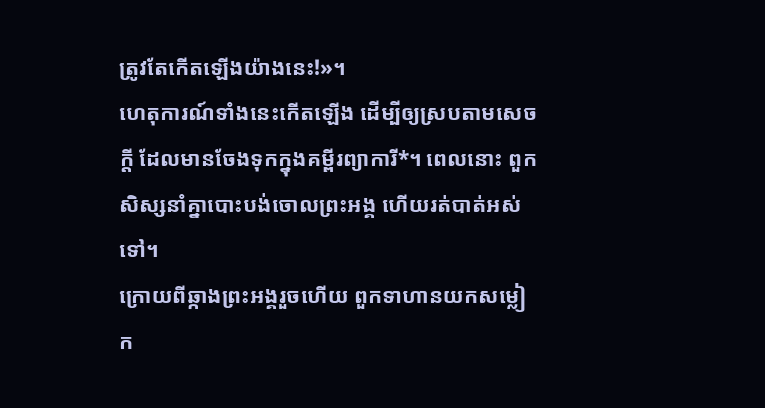ត្រូវតែកើតឡើងយ៉ាងនេះ!»។
ហេតុការណ៍ទាំងនេះកើតឡើង ដើម្បីឲ្យស្របតាមសេចក្ដី ដែលមានចែងទុកក្នុងគម្ពីរព្យាការី*។ ពេលនោះ ពួកសិស្សនាំគ្នាបោះបង់ចោលព្រះអង្គ ហើយរត់បាត់អស់ទៅ។
ក្រោយពីឆ្កាងព្រះអង្គរួចហើយ ពួកទាហានយកសម្លៀក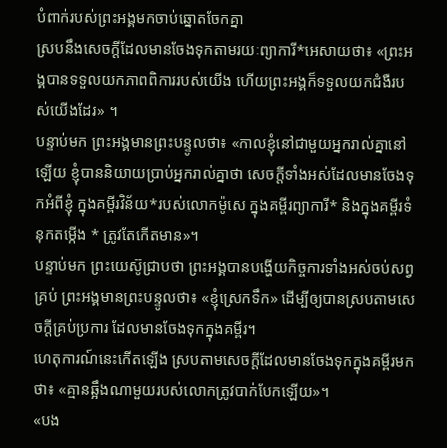បំពាក់របស់ព្រះអង្គមកចាប់ឆ្នោតចែកគ្នា
ស្របនឹងសេចក្ដីដែលមានចែងទុកតាមរយៈព្យាការី*អេសាយថា៖ «ព្រះអង្គបានទទួលយកភាពពិការរបស់យើង ហើយព្រះអង្គក៏ទទួលយកជំងឺរបស់យើងដែរ» ។
បន្ទាប់មក ព្រះអង្គមានព្រះបន្ទូលថា៖ «កាលខ្ញុំនៅជាមួយអ្នករាល់គ្នានៅឡើយ ខ្ញុំបាននិយាយប្រាប់អ្នករាល់គ្នាថា សេចក្ដីទាំងអស់ដែលមានចែងទុកអំពីខ្ញុំ ក្នុងគម្ពីរវិន័យ*របស់លោកម៉ូសេ ក្នុងគម្ពីរព្យាការី* និងក្នុងគម្ពីរទំនុកតម្កើង * ត្រូវតែកើតមាន»។
បន្ទាប់មក ព្រះយេស៊ូជ្រាបថា ព្រះអង្គបានបង្ហើយកិច្ចការទាំងអស់ចប់សព្វគ្រប់ ព្រះអង្គមានព្រះបន្ទូលថា៖ «ខ្ញុំស្រេកទឹក» ដើម្បីឲ្យបានស្របតាមសេចក្ដីគ្រប់ប្រការ ដែលមានចែងទុកក្នុងគម្ពីរ។
ហេតុការណ៍នេះកើតឡើង ស្របតាមសេចក្ដីដែលមានចែងទុកក្នុងគម្ពីរមកថា៖ «គ្មានឆ្អឹងណាមួយរបស់លោកត្រូវបាក់បែកឡើយ»។
«បង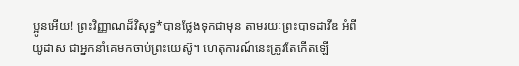ប្អូនអើយ! ព្រះវិញ្ញាណដ៏វិសុទ្ធ*បានថ្លែងទុកជាមុន តាមរយៈព្រះបាទដាវីឌ អំពីយូដាស ជាអ្នកនាំគេមកចាប់ព្រះយេស៊ូ។ ហេតុការណ៍នេះត្រូវតែកើតឡើ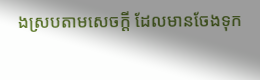ងស្របតាមសេចក្ដី ដែលមានចែងទុក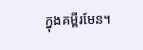ក្នុងគម្ពីរមែន។